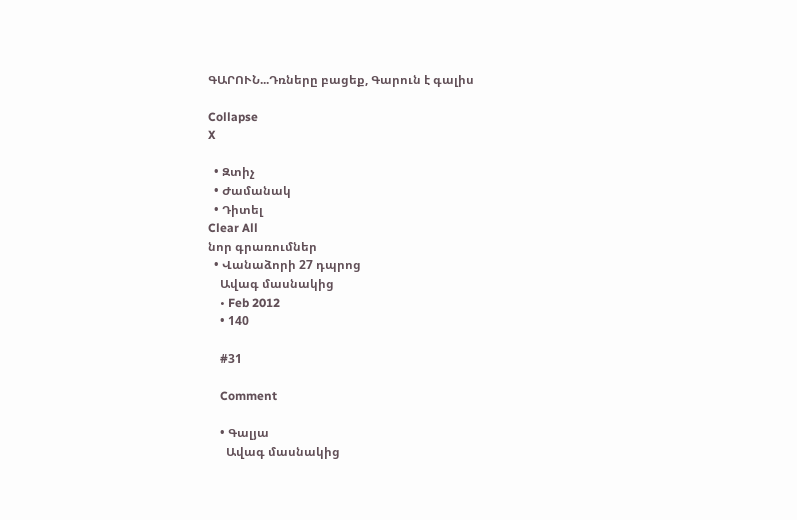ԳԱՐՈՒՆ...Դռները բացեք, Գարուն է գալիս

Collapse
X

  • Զտիչ
  • Ժամանակ
  • Դիտել
Clear All
նոր գրառումներ
  • Վանաձորի 27 դպրոց
    Ավագ մասնակից
    • Feb 2012
    • 140

    #31

    Comment

    • Գալյա
      Ավագ մասնակից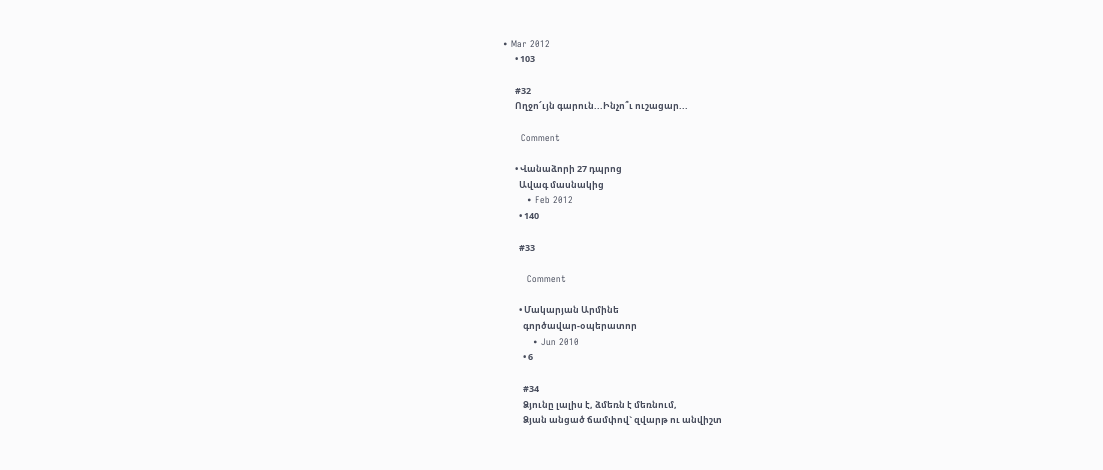• Mar 2012
      • 103

      #32
      Ողջո՜ւյն գարուն...Ինչո՞ւ ուշացար...

      Comment

      • Վանաձորի 27 դպրոց
        Ավագ մասնակից
        • Feb 2012
        • 140

        #33

        Comment

        • Մակարյան Արմինե
          գործավար-օպերատոր
          • Jun 2010
          • 6

          #34
          Ձյունը լալիս է, ձմեռն է մեռնում,
          Ձյան անցած ճամփով` զվարթ ու անվիշտ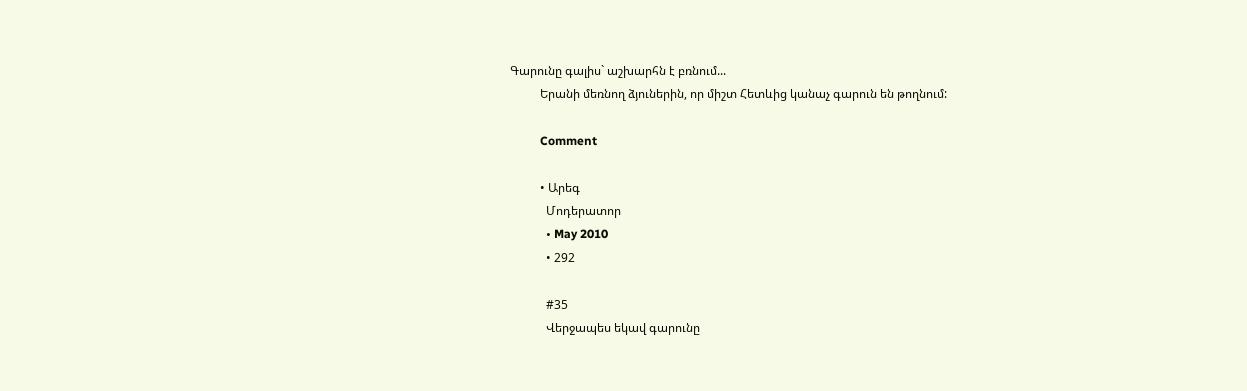Գարունը գալիս` աշխարհն է բռնում...
          Երանի մեռնող ձյուներին, որ միշտ Հետևից կանաչ գարուն են թողնում:

          Comment

          • Արեգ
            Մոդերատոր
            • May 2010
            • 292

            #35
            Վերջապես եկավ գարունը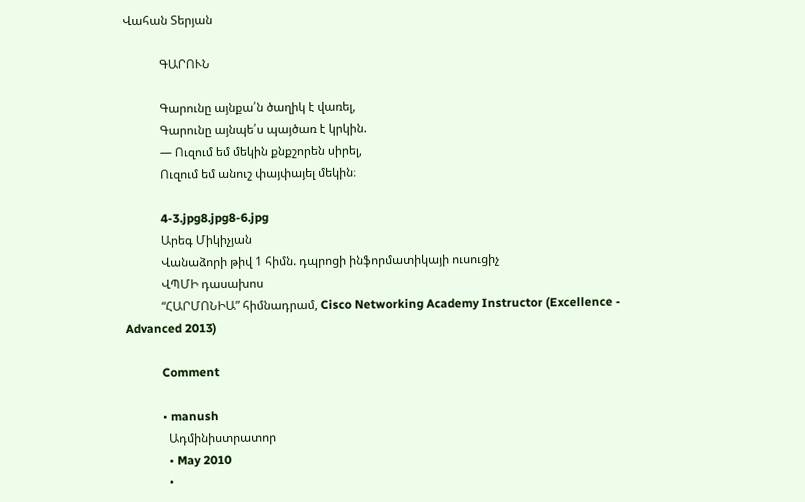Վահան Տերյան

            ԳԱՐՈՒՆ

            Գարունը այնքա՛ն ծաղիկ է վառել,
            Գարունը այնպե՛ս պայծառ է կրկին.
            — Ուզում եմ մեկին քնքշորեն սիրել,
            Ուզում եմ անուշ փայփայել մեկին։

            4-3.jpg8.jpg8-6.jpg
            Արեգ Միկիչյան
            Վանաձորի թիվ 1 հիմն. դպրոցի ինֆորմատիկայի ուսուցիչ
            ՎՊՄԻ դասախոս
            “ՀԱՐՄՈՆԻԱ” հիմնադրամ, Cisco Networking Academy Instructor (Excellence - Advanced 2013)

            Comment

            • manush
              Ադմինիստրատոր
              • May 2010
              •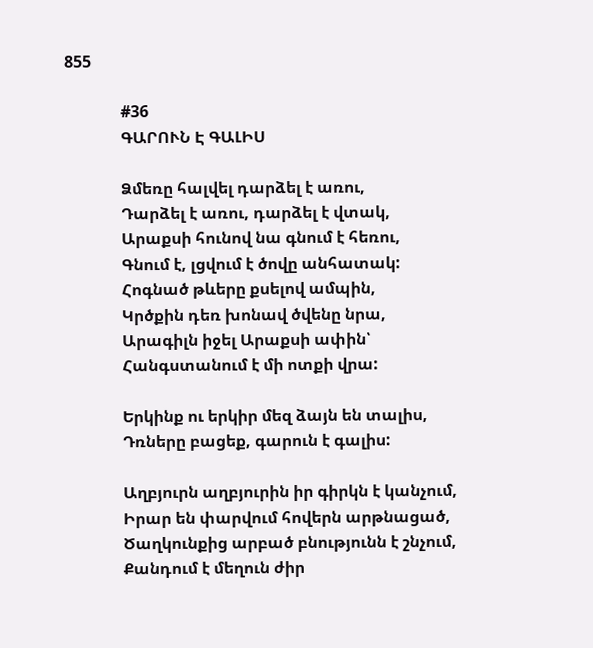855

              #36
              ԳԱՐՈՒՆ Է ԳԱԼԻՍ

              Ձմեռը հալվել դարձել է առու,
              Դարձել է առու, դարձել է վտակ,
              Արաքսի հունով նա գնում է հեռու,
              Գնում է, լցվում է ծովը անհատակ:
              Հոգնած թևերը քսելով ամպին,
              Կրծքին դեռ խոնավ ծվենը նրա,
              Արագիլն իջել Արաքսի ափին՝
              Հանգստանում է մի ոտքի վրա:

              Երկինք ու երկիր մեզ ձայն են տալիս,
              Դռները բացեք, գարուն է գալիս:

              Աղբյուրն աղբյուրին իր գիրկն է կանչում,
              Իրար են փարվում հովերն արթնացած,
              Ծաղկունքից արբած բնությունն է շնչում,
              Քանդում է մեղուն ժիր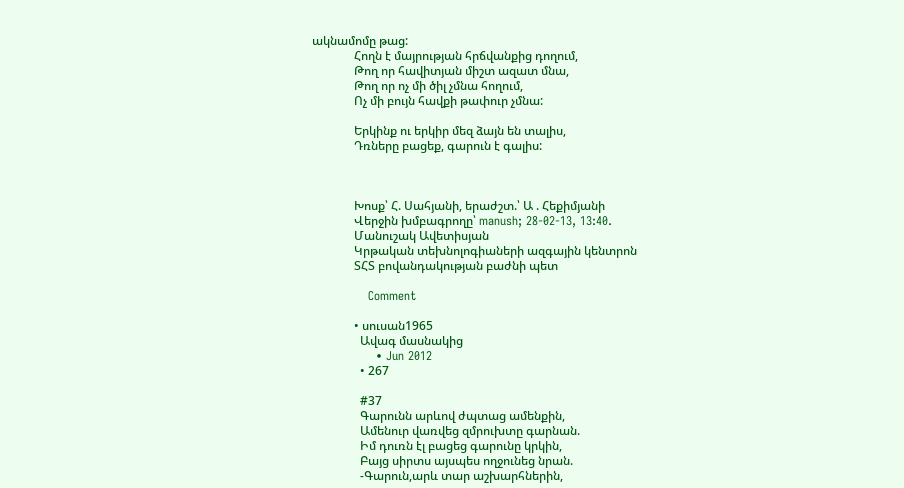ակնամոմը թաց:
              Հողն է մայրության հրճվանքից դողում,
              Թող որ հավիտյան միշտ ազատ մնա,
              Թող որ ոչ մի ծիլ չմնա հողում,
              Ոչ մի բույն հավքի թափուր չմնա:

              Երկինք ու երկիր մեզ ձայն են տալիս,
              Դռները բացեք, գարուն է գալիս:



              Խոսք՝ Հ. Սահյանի, երաժշտ.՝ Ա . Հեքիմյանի
              Վերջին խմբագրողը՝ manush; 28-02-13, 13:40.
              Մանուշակ Ավետիսյան
              Կրթական տեխնոլոգիաների ազգային կենտրոն
              ՏՀՏ բովանդակության բաժնի պետ

              Comment

              • սուսան1965
                Ավագ մասնակից
                • Jun 2012
                • 267

                #37
                Գարունն արևով ժպտաց ամենքին,
                Ամենուր վառվեց զմրուխտը գարնան.
                Իմ դուռն էլ բացեց գարունը կրկին,
                Բայց սիրտս այսպես ողջունեց նրան.
                -Գարուն,արև տար աշխարհներին,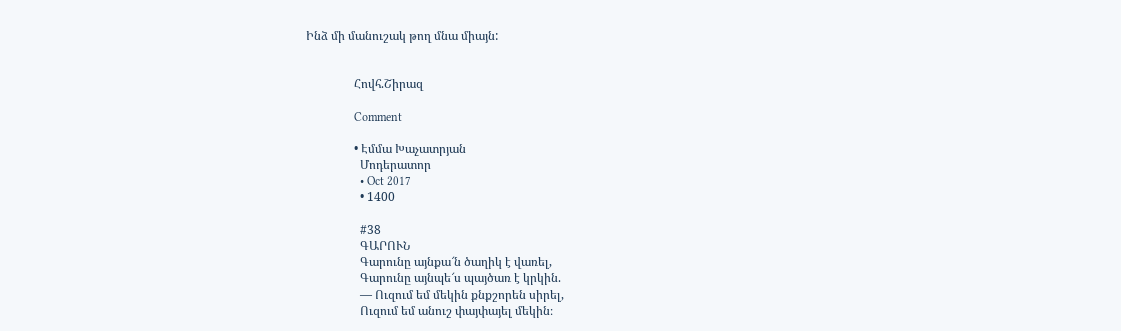Ինձ մի մանուշակ թող մնա միայն:


                Հովհ.Շիրազ

                Comment

                • Էմմա Խաչատրյան
                  Մոդերատոր
                  • Oct 2017
                  • 1400

                  #38
                  ԳԱՐՈՒՆ
                  Գարունը այնքա՜ն ծաղիկ է վառել,
                  Գարունը այնպե՜ս պայծառ է կրկին.
                  — Ուզում եմ մեկին քնքշորեն սիրել,
                  Ուզում եմ անուշ փայփայել մեկին։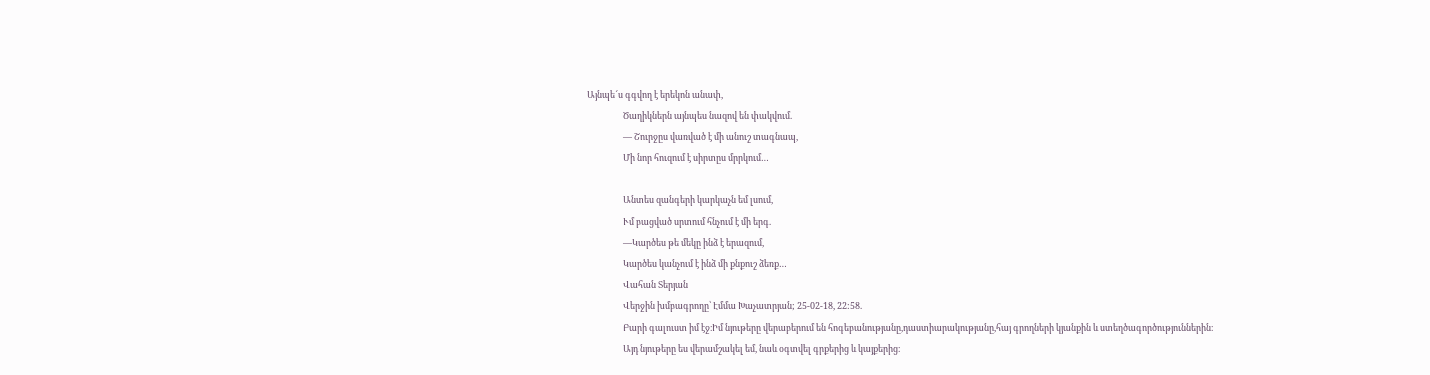Այնպե՜ս գգվող է երեկոն անափ,
                  Ծաղիկներն այնպես նազով են փակվում.
                  — Շուրջըս վառված է մի անուշ տագնապ,
                  Մի նոր հուզում է սիրտըս մրրկում…

                  Անտես զանգերի կարկաչն եմ լսում,
                  Ւմ բացված սրտում հնչում է մի երգ.
                  —Կարծես թե մեկը ինձ է երազում,
                  Կարծես կանչում է ինձ մի քնքուշ ձեռք…
                  Վահան Տերյան
                  Վերջին խմբագրողը՝ Էմմա Խաչատրյան; 25-02-18, 22:58.
                  Բարի գալուստ իմ էջ։Իմ նյութերը վերաբերում են հոգեբանությանը,դաստիարակությանը,հայ գրողների կյանքին և ստեղծագործություններին։
                  Այդ նյութերը ես վերամշակել եմ, նաև օգտվել գրքերից և կայքերից։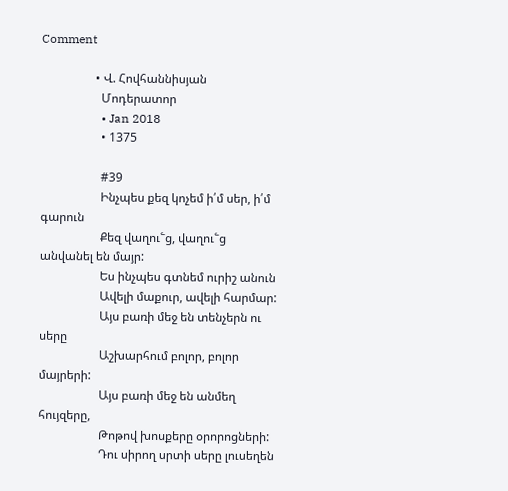Comment

                  • Վ. Հովհաննիսյան
                    Մոդերատոր
                    • Jan 2018
                    • 1375

                    #39
                    Ինչպես քեզ կոչեմ ի՛մ սեր, ի՛մ գարուն
                    Քեզ վաղու՟ց, վաղու՟ց անվանել են մայր:
                    Ես ինչպես գտնեմ ուրիշ անուն
                    Ավելի մաքուր, ավելի հարմար:
                    Այս բառի մեջ են տենչերն ու սերը
                    Աշխարհում բոլոր, բոլոր մայրերի:
                    Այս բառի մեջ են անմեղ հույզերը,
                    Թոթով խոսքերը օրորոցների:
                    Դու սիրող սրտի սերը լուսեղեն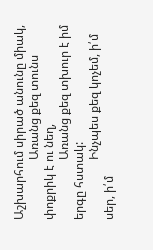Աշխարհում սիրած անունը միակ,
                    Առանց քեզ տունս փոքրիկ է ու նեղ,
                    Առանց քեզ տխուր է իմ երգը հստակ:
                    Ինչպես քեզ կոչեմ, ի՛մ սեր, ի՛մ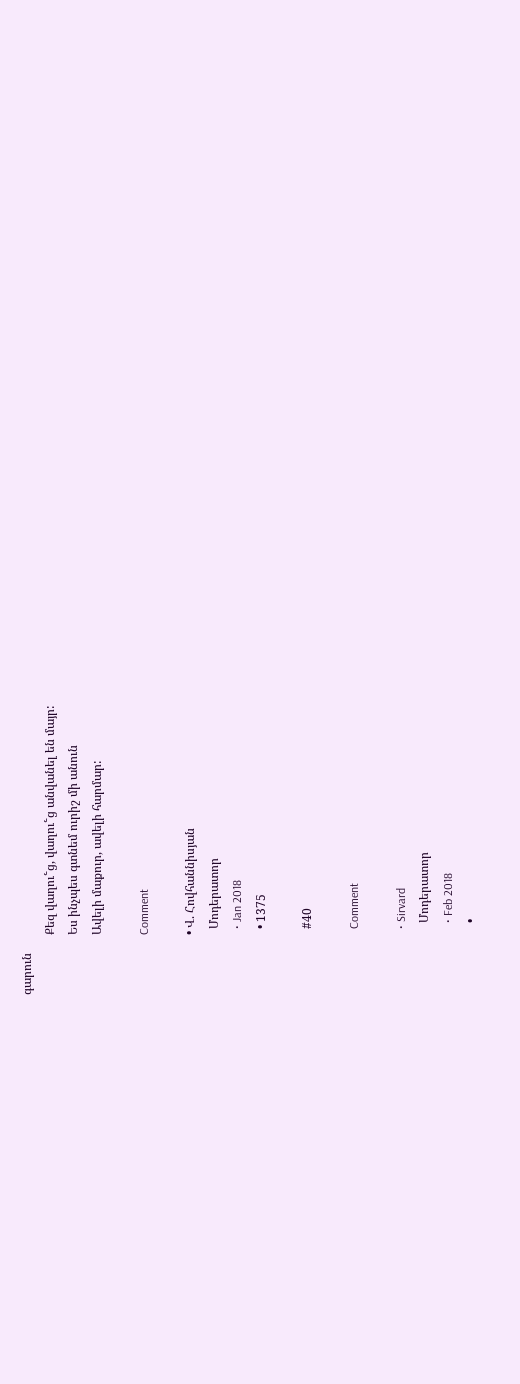գարուն
                    Քեզ վաղու՟ց, վաղու՟ց անվանել են մայր:
                    Ես ինչպես գտնեմ ուրիշ մի անուն
                    Ավելի մաքուր, ավելի հարմար:

                    Comment

                    • Վ. Հովհաննիսյան
                      Մոդերատոր
                      • Jan 2018
                      • 1375

                      #40

                      Comment

                      • Sirvard
                        Մոդերատոր
                        • Feb 2018
                        •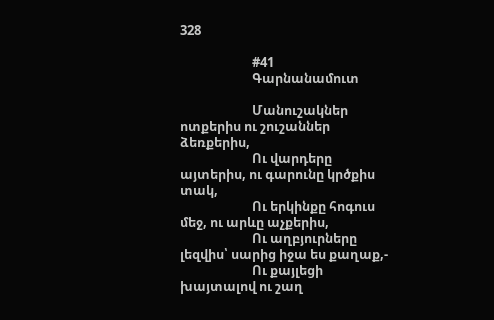328

                        #41
                        Գարնանամուտ

                        Մանուշակներ ոտքերիս ու շուշաններ ձեռքերիս,
                        Ու վարդերը այտերիս, ու գարունը կրծքիս տակ,
                        Ու երկինքը հոգուս մեջ, ու արևը աչքերիս,
                        Ու աղբյուրները լեզվիս՝ սարից իջա ես քաղաք,-
                        Ու քայլեցի խայտալով ու շաղ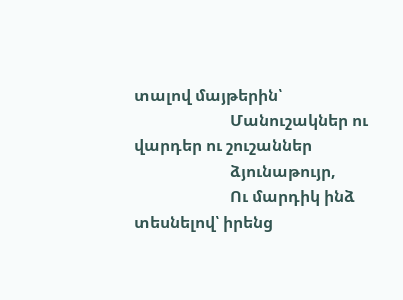տալով մայթերին՝
                        Մանուշակներ ու վարդեր ու շուշաններ
                        ձյունաթույր,
                        Ու մարդիկ ինձ տեսնելով՝ իրենց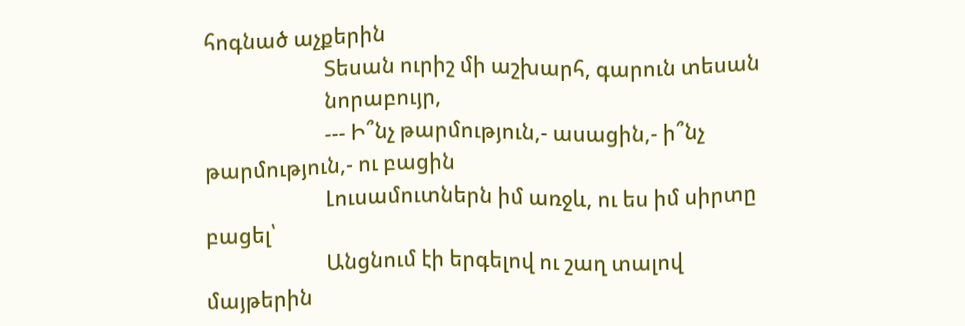հոգնած աչքերին
                        Տեսան ուրիշ մի աշխարհ, գարուն տեսան
                        նորաբույր,
                        --- Ի՞նչ թարմություն,- ասացին,- ի՞նչ թարմություն,- ու բացին
                        Լուսամուտներն իմ առջև, ու ես իմ սիրտը բացել՝
                        Անցնում էի երգելով ու շաղ տալով մայթերին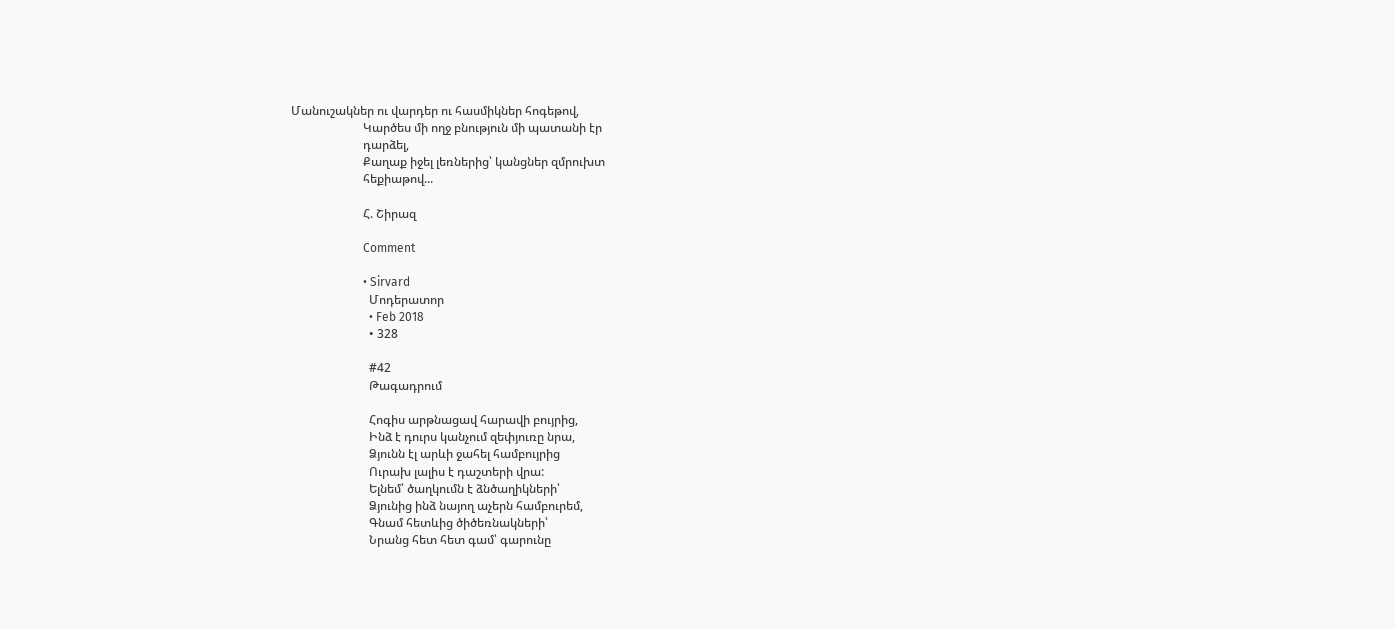Մանուշակներ ու վարդեր ու հասմիկներ հոգեթով,
                        Կարծես մի ողջ բնություն մի պատանի էր
                        դարձել,
                        Քաղաք իջել լեռներից՝ կանցներ զմրուխտ
                        հեքիաթով...

                        Հ. Շիրազ

                        Comment

                        • Sirvard
                          Մոդերատոր
                          • Feb 2018
                          • 328

                          #42
                          Թագադրում

                          Հոգիս արթնացավ հարավի բույրից,
                          Ինձ է դուրս կանչում զեփյուռը նրա,
                          Ձյունն էլ արևի ջահել համբույրից
                          Ուրախ լալիս է դաշտերի վրա:
                          Ելնեմ՝ ծաղկումն է ձնծաղիկների՝
                          Ձյունից ինձ նայող աչերն համբուրեմ,
                          Գնամ հետևից ծիծեռնակների՝
                          Նրանց հետ հետ գամ՝ գարունը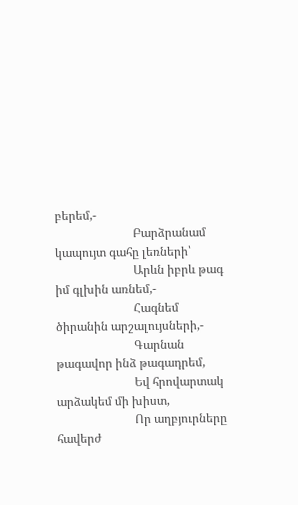բերեմ,-
                          Բարձրանամ կապույտ գահը լեռների՝
                          Արևն իբրև թագ իմ գլխին առնեմ,-
                          Հագնեմ ծիրանին արշալույսների,-
                          Գարնան թագավոր ինձ թագադրեմ,
                          Եվ հրովարտակ արձակեմ մի խիստ,
                          Որ աղբյուրները հավերժ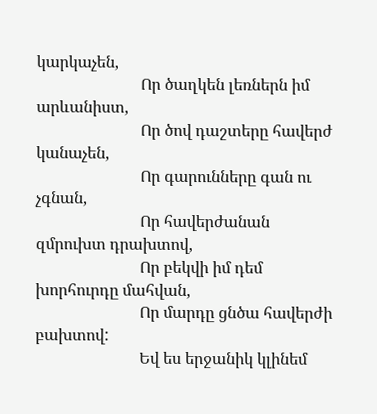կարկաչեն,
                          Որ ծաղկեն լեռներն իմ արևանիստ,
                          Որ ծով դաշտերը հավերժ կանաչեն,
                          Որ գարունները գան ու չգնան,
                          Որ հավերժանան զմրուխտ դրախտով,
                          Որ բեկվի իմ դեմ խորհուրդը մահվան,
                          Որ մարդը ցնծա հավերժի բախտով:
                          Եվ ես երջանիկ կլինեմ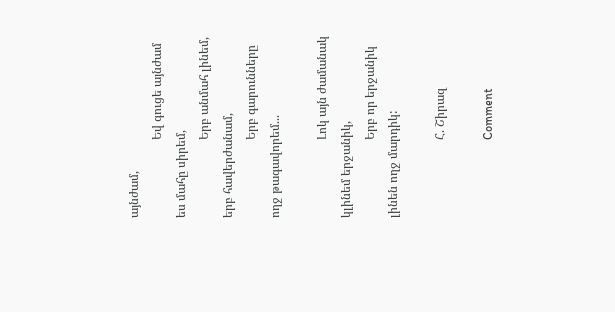այնժամ,
                          Եվ գուցե այնժամ ես մահը սիրեմ,
                          Երբ անմահ լինեմ, երբ հավերժանամ,
                          Երբ գարունները ողջ թագավորեմ...

                          Լոկ այն ժամանակ կլինեմ երջանիկ,
                          Երբ որ երջանիկ լինեն ողջ մարդիկ:

                          Հ. Շիրազ

                          Comment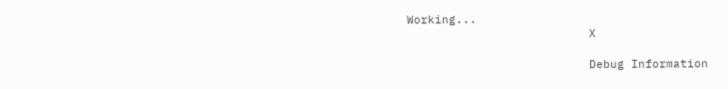Working...
                          X

                          Debug Information